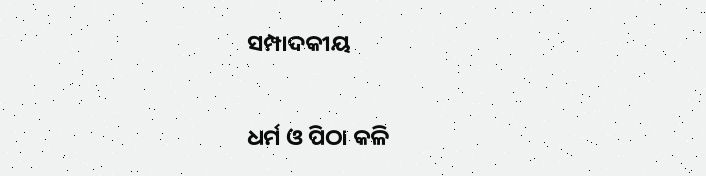ସମ୍ପାଦକୀୟ

ଧର୍ମ ଓ ପିଠା କଳି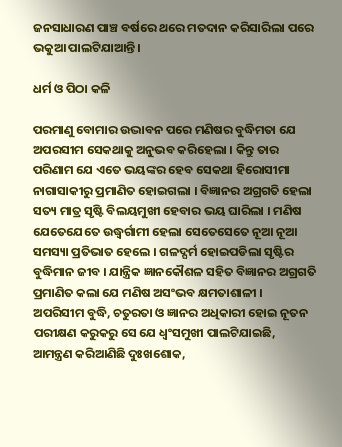ଜନସାଧାରଣ ପାଞ୍ଚ ବର୍ଷରେ ଥରେ ମତଦାନ କରିସାରିଲା ପରେ ଭକୁଆ ପାଲଟିଯାଆନ୍ତି ।

ଧର୍ମ ଓ ପିଠା କଳି

ପରମାଣୁ ବୋମାର ଉଦ୍ଭାବନ ପରେ ମଣିଷର ବୁଦ୍ଧିମତା ଯେ ଅପରସୀମ ସେକଥାକୁ ଅନୁଭବ କରିହେଲା । କିନ୍ତୁ ତାର ପରିଣାମ ଯେ ଏତେ ଭୟଙ୍କର ହେବ ସେକଥା ହିରୋସୀମା ନାଗାସାକୀରୁ ପ୍ରମାଣିତ ହୋଇଗଲା । ବିଜ୍ଞାନର ଅଗ୍ରଗତି ହେଲା ସତ୍ୟ ମାତ୍ର ସୃଷ୍ଟି ବିଲୟମୁଖୀ ହେବାର ଭୟ ଘାରିଲା । ମଣିଷ ଯେତେଯେତେ ଉଦ୍ଧ୍ୱର୍ଗାମୀ ହେଲା ସେତେସେତେ ନୂଆ ନୂଆ ସମସ୍ୟା ପ୍ରତିଭାତ ହେଲେ । ଗଳଦ୍ଘର୍ମ ହୋଇପଡିଲା ସୃଷ୍ଟିର ବୁଦ୍ଧିମାନ ଜୀବ । ଯାନ୍ତ୍ରିକ ଜ୍ଞାନକୌଶଳ ସହିତ ବିଜ୍ଞାନର ଅଗ୍ରଗତି ପ୍ରମାଣିତ କଲା ଯେ ମଣିଷ ଅସଂଭବ କ୍ଷମତାଶାଳୀ । ଅପରିସୀମ ବୁଦ୍ଧି, ଚତୁରତା ଓ ଜ୍ଞାନର ଅଧିକାରୀ ହୋଇ ନୂତନ ପରୀକ୍ଷଣ କରୁକରୁ ସେ ଯେ ଧ୍ୱଂସମୁଖୀ ପାଲଟିଯାଇଛି, ଆମନ୍ତ୍ରଣ କରିଆଣିଛି ଦୁଃଖଶୋକ,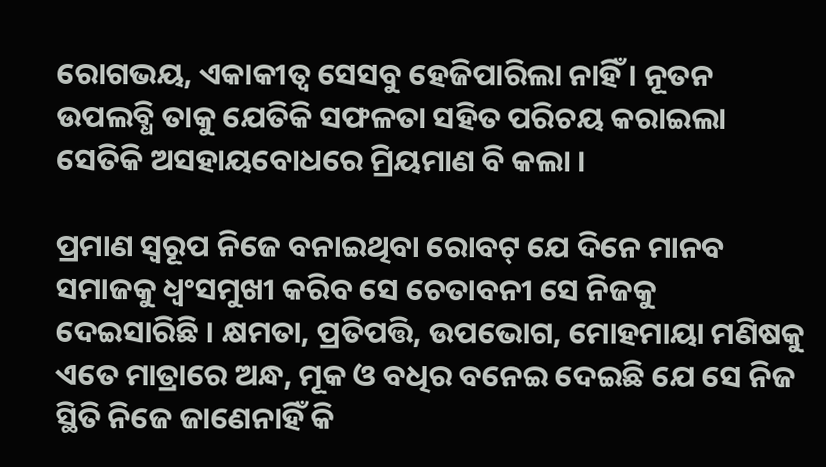ରୋଗଭୟ, ଏକାକୀତ୍ୱ ସେସବୁ ହେଜିପାରିଲା ନାହିଁ । ନୂତନ ଉପଲବ୍ଧି ତାକୁ ଯେତିକି ସଫଳତା ସହିତ ପରିଚୟ କରାଇଲା ସେତିକି ଅସହାୟବୋଧରେ ମ୍ରିୟମାଣ ବି କଲା ।

ପ୍ରମାଣ ସ୍ୱରୂପ ନିଜେ ବନାଇଥିବା ରୋବଟ୍ ଯେ ଦିନେ ମାନବ ସମାଜକୁ ଧ୍ୱଂସମୁଖୀ କରିବ ସେ ଚେତାବନୀ ସେ ନିଜକୁ ଦେଇସାରିଛି । କ୍ଷମତା, ପ୍ରତିପତ୍ତି, ଉପଭୋଗ, ମୋହମାୟା ମଣିଷକୁ ଏତେ ମାତ୍ରାରେ ଅନ୍ଧ, ମୂକ ଓ ବଧିର ବନେଇ ଦେଇଛି ଯେ ସେ ନିଜ ସ୍ଥିତି ନିଜେ ଜାଣେନାହିଁ କି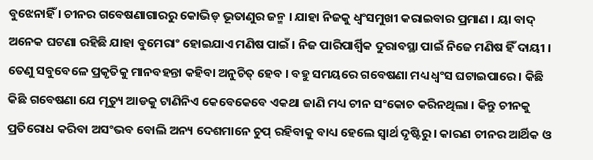ବୁଝେନାହିଁ । ଚୀନର ଗବେଷଣାଗାରରୁ କୋଭିଡ୍ ଭୂତାଣୁର ଜନ୍ମ । ଯାହା ନିଜକୁ ଧ୍ୱଂସମୁଖୀ କରାଇବାର ପ୍ରମାଣ । ୟା ବାଦ୍ ଅନେକ ଘଟଣା ରହିଛି ଯାହା ବୁମେରାଂ ହୋଇଯାଏ ମଣିଷ ପାଇଁ । ନିଜ ପାରିପାର୍ଶ୍ଵିକ ଦୁରାବସ୍ଥା ପାଇଁ ନିଜେ ମଣିଷ ହିଁ ଦାୟୀ । ତେଣୁ ସବୁବେଳେ ପ୍ରକୃତିକୁ ମାନବହନ୍ତା କହିବା ଅନୁଚିତ୍ ହେବ । ବହୁ ସମୟରେ ଗବେଷଣା ମଧ୍ୟ ଧ୍ୱଂସ ଘଟାଇପାରେ । କିଛି କିଛି ଗବେଷଣା ଯେ ମୃତ୍ୟୁ ଆଡକୁ ଟାଣିନିଏ କେବେକେବେ ଏକଥା ଜାଣି ମଧ୍ୟ ଚୀନ ସଂକୋଚ କରିନଥିଲା । କିନ୍ତୁ ଚୀନକୁ ପ୍ରତିରୋଧ କରିବା ଅସଂଭବ ବୋଲି ଅନ୍ୟ ଦେଶମାନେ ଚୁପ୍ ରହିବାକୁ ବାଧ୍ୟ ହେଲେ ସ୍ୱାର୍ଥ ଦୃଷ୍ଟିରୁ । କାରଣ ଚୀନର ଆର୍ଥିକ ଓ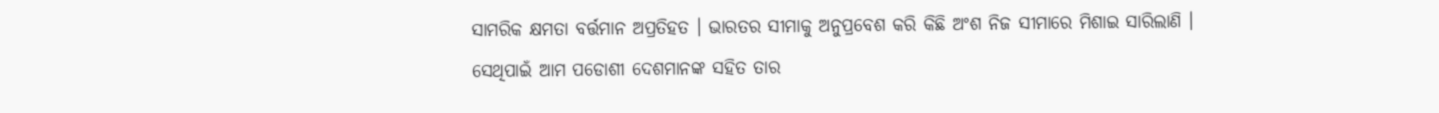ସାମରିକ କ୍ଷମତା ବର୍ତ୍ତମାନ ଅପ୍ରତିହତ । ଭାରତର ସୀମାକୁ ଅନୁପ୍ରବେଶ କରି କିଛି ଅଂଶ ନିଜ ସୀମାରେ ମିଶାଇ ସାରିଲାଣି । ସେଥିପାଇଁ ଆମ ପଡୋଶୀ ଦେଶମାନଙ୍କ ସହିତ ତାର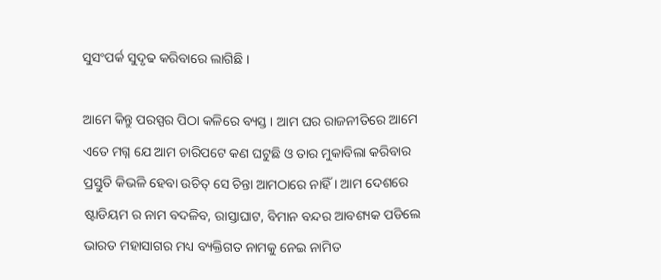ସୁସଂପର୍କ ସୁଦୃଢ କରିବାରେ ଲାଗିଛି ।

ଆମେ କିନ୍ତୁ ପରସ୍ପର ପିଠା କଳିରେ ବ୍ୟସ୍ତ । ଆମ ଘର ରାଜନୀତିରେ ଆମେ ଏତେ ମଗ୍ନ ଯେ ଆମ ଚାରିପଟେ କଣ ଘଟୁଛି ଓ ତାର ମୁକାବିଲା କରିବାର ପ୍ରସ୍ତୁତି କିଭଳି ହେବା ଉଚିତ୍ ସେ ଚିନ୍ତା ଆମଠାରେ ନାହିଁ । ଆମ ଦେଶରେ ଷ୍ଟାଡିୟମ ର ନାମ ବଦଳିବ, ରାସ୍ତାଘାଟ, ବିମାନ ବନ୍ଦର ଆବଶ୍ୟକ ପଡିଲେ ଭାରତ ମହାସାଗର ମଧ୍ୟ ବ୍ୟକ୍ତିଗତ ନାମକୁ ନେଇ ନାମିତ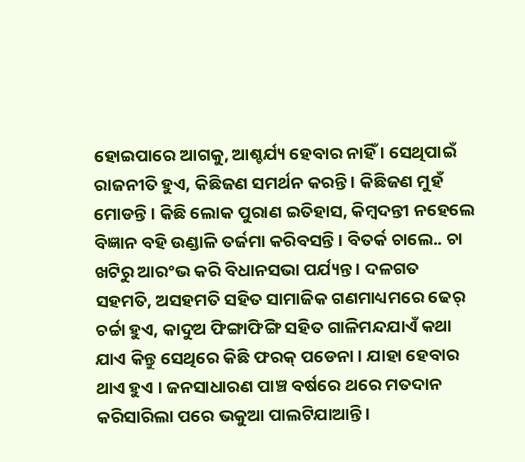ହୋଇପାରେ ଆଗକୁ, ଆଶ୍ଚର୍ଯ୍ୟ ହେବାର ନାହିଁ । ସେଥିପାଇଁ ରାଜନୀତି ହୁଏ, କିଛିଜଣ ସମର୍ଥନ କରନ୍ତି । କିଛିଜଣ ମୁହଁ ମୋଡନ୍ତି । କିଛି ଲୋକ ପୁରାଣ ଇତିହାସ, କିମ୍ବଦନ୍ତୀ ନହେଲେ ବିଜ୍ଞାନ ବହି ଉଣ୍ଡାଳି ତର୍ଜମା କରିବସନ୍ତି । ବିତର୍କ ଚାଲେ.. ଚା ଖଟିରୁ ଆରଂଭ କରି ବିଧାନସଭା ପର୍ଯ୍ୟନ୍ତ । ଦଳଗତ ସହମତି, ଅସହମତି ସହିତ ସାମାଜିକ ଗଣମାଧ୍ୟମରେ ଢେର୍ ଚର୍ଚ୍ଚା ହୁଏ, କାଦୁଅ ଫିଙ୍ଗାଫିଙ୍ଗି ସହିତ ଗାଳିମନ୍ଦଯାଏଁ କଥା ଯାଏ କିନ୍ତୁ ସେଥିରେ କିଛି ଫରକ୍ ପଡେନା । ଯାହା ହେବାର ଥାଏ ହୁଏ । ଜନସାଧାରଣ ପାଞ୍ଚ ବର୍ଷରେ ଥରେ ମତଦାନ କରିସାରିଲା ପରେ ଭକୁଆ ପାଲଟିଯାଆନ୍ତି ।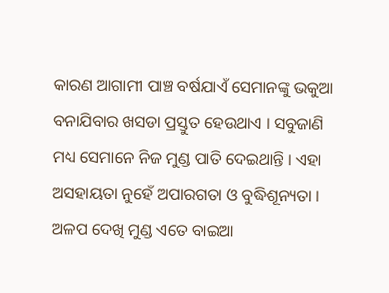କାରଣ ଆଗାମୀ ପାଞ୍ଚ ବର୍ଷଯାଏଁ ସେମାନଙ୍କୁ ଭକୁଆ ବନାଯିବାର ଖସଡା ପ୍ରସ୍ତୁତ ହେଉଥାଏ । ସବୁଜାଣି ମଧ୍ୟ ସେମାନେ ନିଜ ମୁଣ୍ଡ ପାତି ଦେଇଥାନ୍ତି । ଏହା ଅସହାୟତା ନୁହେଁ ଅପାରଗତା ଓ ବୁଦ୍ଧିଶୂନ୍ୟତା । ଅଳପ ଦେଖି ମୁଣ୍ଡ ଏତେ ବାଇଆ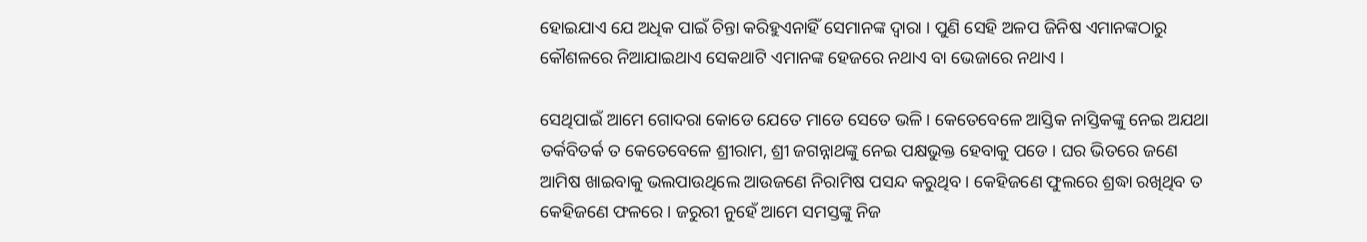ହୋଇଯାଏ ଯେ ଅଧିକ ପାଇଁ ଚିନ୍ତା କରିହୁଏନାହିଁ ସେମାନଙ୍କ ଦ୍ୱାରା । ପୁଣି ସେହି ଅଳପ ଜିନିଷ ଏମାନଙ୍କଠାରୁ କୌଶଳରେ ନିଆଯାଇଥାଏ ସେକଥାଟି ଏମାନଙ୍କ ହେଜରେ ନଥାଏ ବା ଭେଜାରେ ନଥାଏ ।

ସେଥିପାଇଁ ଆମେ ଗୋଦରା କୋଡେ ଯେତେ ମାଡେ ସେତେ ଭଳି । କେତେବେଳେ ଆସ୍ତିକ ନାସ୍ତିକଙ୍କୁ ନେଇ ଅଯଥା ତର୍କବିତର୍କ ତ କେତେବେଳେ ଶ୍ରୀରାମ, ଶ୍ରୀ ଜଗନ୍ନାଥଙ୍କୁ ନେଇ ପକ୍ଷଭୁକ୍ତ ହେବାକୁ ପଡେ । ଘର ଭିତରେ ଜଣେ ଆମିଷ ଖାଇବାକୁ ଭଲପାଉଥିଲେ ଆଉଜଣେ ନିରାମିଷ ପସନ୍ଦ କରୁଥିବ । କେହିଜଣେ ଫୁଲରେ ଶ୍ରଦ୍ଧା ରଖିଥିବ ତ କେହିଜଣେ ଫଳରେ । ଜରୁରୀ ନୁହେଁ ଆମେ ସମସ୍ତଙ୍କୁ ନିଜ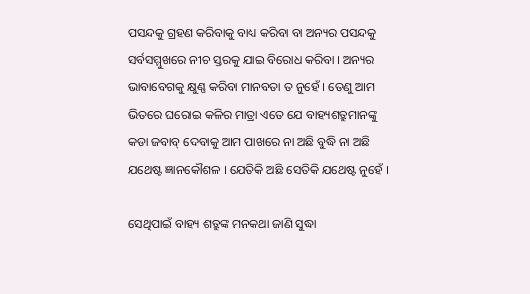ପସନ୍ଦକୁ ଗ୍ରହଣ କରିବାକୁ ବାଧ୍ୟ କରିବା ବା ଅନ୍ୟର ପସନ୍ଦକୁ ସର୍ବସମ୍ମୁଖରେ ନୀଚ ସ୍ତରକୁ ଯାଇ ବିରୋଧ କରିବା । ଅନ୍ୟର ଭାବାବେଗକୁ କ୍ଷୁଣ୍ଣ କରିବା ମାନବତା ତ ନୁହେଁ । ତେଣୁ ଆମ ଭିତରେ ଘରୋଇ କଳିର ମାତ୍ରା ଏତେ ଯେ ବାହ୍ୟଶତ୍ରୁମାନଙ୍କୁ କଡା ଜବାବ୍ ଦେବାକୁ ଆମ ପାଖରେ ନା ଅଛି ବୁଦ୍ଧି ନା ଅଛି ଯଥେଷ୍ଟ ଜ୍ଞାନକୌଶଳ । ଯେତିକି ଅଛି ସେତିକି ଯଥେଷ୍ଟ ନୁହେଁ ।

ସେଥିପାଇଁ ବାହ୍ୟ ଶତ୍ରୁଙ୍କ ମନକଥା ଜାଣି ସୁଦ୍ଧା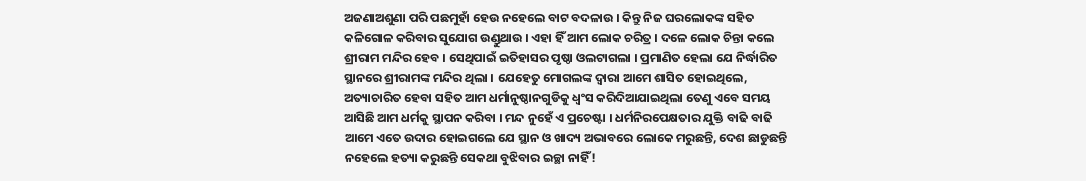ଅଜଣାଅଶୁଣା ପରି ପଛମୁହାଁ ହେଉ ନହେଲେ ବାଟ ବଦଳାଉ । କିନ୍ତୁ ନିଜ ଘରଲୋକଙ୍କ ସହିତ କଳିଗୋଳ କରିବାର ସୁଯୋଗ ଉଣ୍ଡୁଥାଉ । ଏହା ହିଁ ଆମ ଲୋକ ଚରିତ୍ର । ଦଳେ ଲୋକ ଚିନ୍ତା କଲେ ଶ୍ରୀରାମ ମନ୍ଦିର ହେବ । ସେଥିପାଇଁ ଇତିହାସର ପୃଷ୍ଠା ଓଲଟାଗଲା । ପ୍ରମାଣିତ ହେଲା ଯେ ନିର୍ଦ୍ଧାରିତ ସ୍ଥାନରେ ଶ୍ରୀରାମଙ୍କ ମନ୍ଦିର ଥିଲା । ଯେହେତୁ ମୋଗଲଙ୍କ ଦ୍ୱାରା ଆମେ ଶାସିତ ହୋଇଥିଲେ, ଅତ୍ୟାଚାରିତ ହେବା ସହିତ ଆମ ଧର୍ମାନୁଷ୍ଠାନଗୁଡିକୁ ଧ୍ୱଂସ କରିଦିଆଯାଇଥିଲା ତେଣୁ ଏବେ ସମୟ ଆସିଛି ଆମ ଧର୍ମକୁ ସ୍ଥାପନ କରିବା । ମନ୍ଦ ନୁହେଁ ଏ ପ୍ରଚେଷ୍ଟା । ଧର୍ମନିରପେକ୍ଷତାର ଯୁକ୍ତି ବାଢି ବାଢି ଆମେ ଏତେ ଉଦାର ହୋଇଗଲେ ଯେ ସ୍ଥାନ ଓ ଖାଦ୍ୟ ଅଭାବରେ ଲୋକେ ମରୁଛନ୍ତି, ଦେଶ ଛାଡୁଛନ୍ତି ନହେଲେ ହତ୍ୟା କରୁଛନ୍ତି ସେକଥା ବୁଝିବାର ଇଚ୍ଛା ନାହିଁ!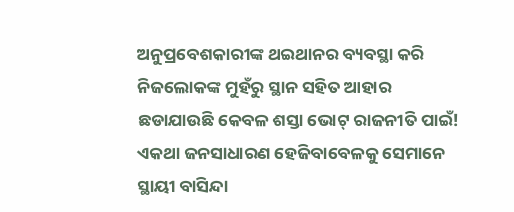ଅନୁପ୍ରବେଶକାରୀଙ୍କ ଥଇଥାନର ବ୍ୟବସ୍ଥା କରି ନିଜଲୋକଙ୍କ ମୁହଁରୁ ସ୍ଥାନ ସହିତ ଆହାର ଛଡାଯାଉଛି କେବଳ ଶସ୍ତା ଭୋଟ୍ ରାଜନୀତି ପାଇଁ! ଏକଥା ଜନସାଧାରଣ ହେଜିବାବେଳକୁ ସେମାନେ ସ୍ଥାୟୀ ବାସିନ୍ଦା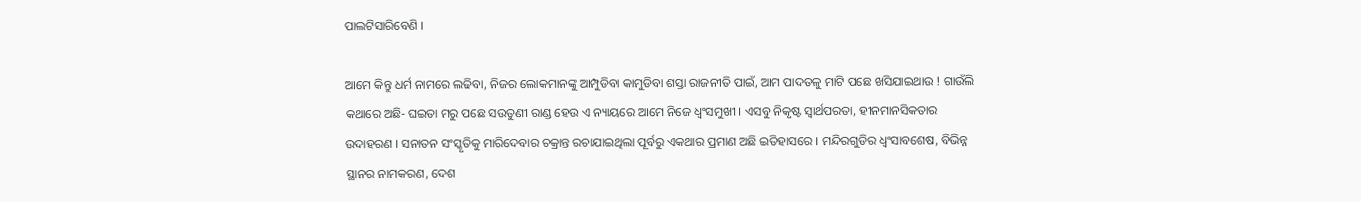ପାଲଟିସାରିବେଣି ।

ଆମେ କିନ୍ତୁ ଧର୍ମ ନାମରେ ଲଢିବା, ନିଜର ଲୋକମାନଙ୍କୁ ଆମ୍ପୁଡିବା କାମୁଡିବା ଶସ୍ତା ରାଜନୀତି ପାଇଁ, ଆମ ପାଦତଳୁ ମାଟି ପଛେ ଖସିଯାଇଥାଉ ! ଗାଉଁଲି କଥାରେ ଅଛି- ଘଇତା ମରୁ ପଛେ ସଉତୁଣୀ ରାଣ୍ଡ ହେଉ ଏ ନ୍ୟାୟରେ ଆମେ ନିଜେ ଧ୍ୱଂସମୁଖୀ । ଏସବୁ ନିକୃଷ୍ଟ ସ୍ୱାର୍ଥପରତା, ହୀନମାନସିକତାର ଉଦାହରଣ । ସନାତନ ସଂସ୍କୃତିକୁ ମାରିଦେବାର ଚକ୍ରାନ୍ତ ରଚାଯାଇଥିଲା ପୂର୍ବରୁ ଏକଥାର ପ୍ରମାଣ ଅଛି ଇତିହାସରେ । ମନ୍ଦିରଗୁଡିର ଧ୍ୱଂସାବଶେଷ, ବିଭିନ୍ନ ସ୍ଥାନର ନାମକରଣ, ଦେଶ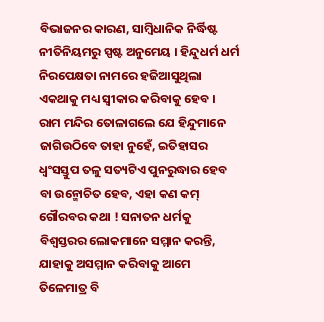ବିଭାଜନର କାରଣ, ସାମ୍ବିଧାନିକ ନିର୍ଦ୍ଧିଷ୍ଟ ନୀତିନିୟମରୁ ସ୍ପଷ୍ଟ ଅନୁମେୟ । ହିନ୍ଦୁଧର୍ମ ଧର୍ମ ନିରପେକ୍ଷତା ନାମରେ ହଜିଆସୁଥିଲା ଏକଥାକୁ ମଧ୍ୟ ସ୍ୱୀକାର କରିବାକୁ ହେବ । ରାମ ମନ୍ଦିର ତୋଳାଗଲେ ଯେ ହିନ୍ଦୁମାନେ ଜାଗିଉଠିବେ ତାହା ନୁହେଁ, ଇତିହାସର ଧ୍ୱଂସସ୍ତୁପ ତଳୁ ସତ୍ୟଟିଏ ପୁନରୁଦ୍ଧାର ହେବ ବା ଉନ୍ମୋଚିତ ହେବ, ଏହା କଣ କମ୍ ଗୌରବର କଥା ! ସନାତନ ଧର୍ମକୁ ବିଶ୍ୱସ୍ତରର ଲୋକମାନେ ସମ୍ମାନ କରନ୍ତି, ଯାହାକୁ ଅସମ୍ମାନ କରିବାକୁ ଆମେ ତିଳେମାତ୍ର ବି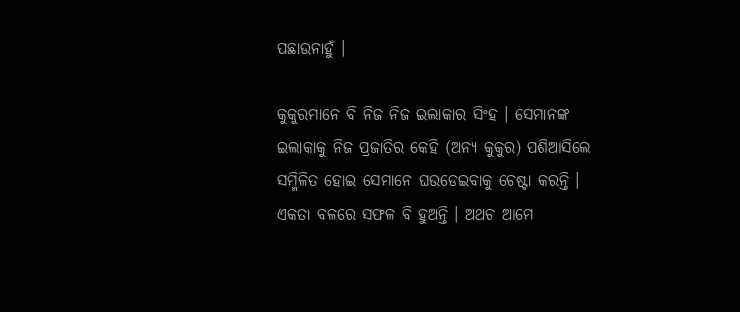ପଛାଉନାହୁଁ ।

କୁକୁରମାନେ ବି ନିଜ ନିଜ ଇଲାକାର ସିଂହ । ସେମାନଙ୍କ ଇଲାକାକୁ ନିଜ ପ୍ରଜାତିର କେହି (ଅନ୍ୟ କୁକୁର) ପଶିଆସିଲେ ସମ୍ମିଳିତ ହୋଇ ସେମାନେ ଘଉଡେଇବାକୁ ଚେଷ୍ଟା କରନ୍ତି । ଏକତା ବଳରେ ସଫଳ ବି ହୁଅନ୍ତି । ଅଥଚ ଆମେ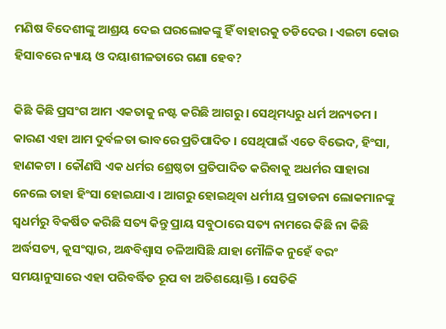ମଣିଷ ବିଦେଶୀଙ୍କୁ ଆଶ୍ରୟ ଦେଇ ଘରଲୋକଙ୍କୁ ହିଁ ବାହାରକୁ ତଡିଦେଉ । ଏଇଟା କୋଉ ହିସାବରେ ନ୍ୟାୟ ଓ ଦୟାଶୀଳତାରେ ଗଣା ହେବ?

କିଛି କିଛି ପ୍ରସଂଗ ଆମ ଏକତାକୁ ନଷ୍ଟ କରିଛି ଆଗରୁ । ସେଥିମଧ୍ୟରୁ ଧର୍ମ ଅନ୍ୟତମ । କାରଣ ଏହା ଆମ ଦୁର୍ବଳତା ଭାବରେ ପ୍ରତିପାଦିତ । ସେଥିପାଇଁ ଏତେ ବିଭେଦ, ହିଂସା, ହାଣକଟା । କୌଣସି ଏକ ଧର୍ମର ଶ୍ରେଷ୍ଠତା ପ୍ରତିପାଦିତ କରିବାକୁ ଅଧର୍ମର ସାହାରା ନେଲେ ତାହା ହିଂସା ହୋଇଯାଏ । ଆଗରୁ ହୋଇଥିବା ଧର୍ମୀୟ ପ୍ରତାଡନା ଲୋକମାନଙ୍କୁ ସ୍ୱଧର୍ମରୁ ବିକର୍ଷିତ କରିଛି ସତ୍ୟ କିନ୍ତୁ ପ୍ରାୟ ସବୁଠାରେ ସତ୍ୟ ନାମରେ କିଛି ନା କିଛି ଅର୍ଦ୍ଧସତ୍ୟ, କୁସଂସ୍କାର, ଅନ୍ଧବିଶ୍ୱାସ ଚଳିଆସିଛି ଯାହା ମୌଳିକ ନୁହେଁ ବରଂ ସମୟାନୁସାରେ ଏହା ପରିବର୍ଦ୍ଧିତ ରୂପ ବା ଅତିଶୟୋକ୍ତି । ସେତିକି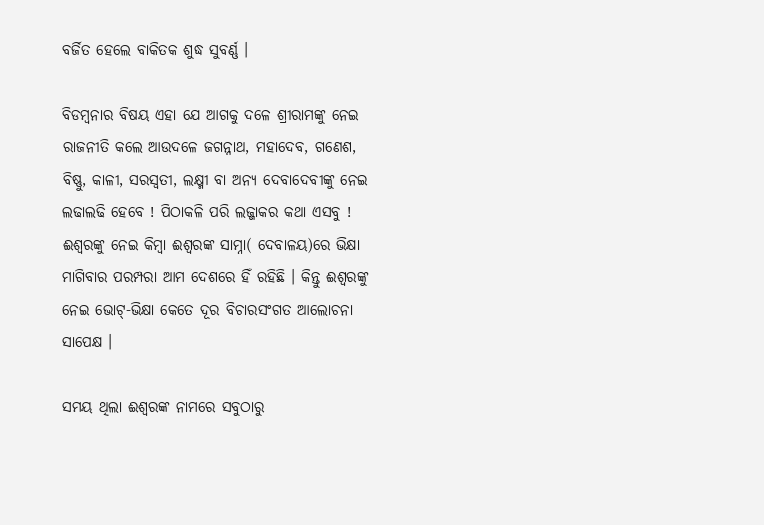ବର୍ଜିତ ହେଲେ ବାକିତକ ଶୁଦ୍ଧ ସୁବର୍ଣ୍ଣ ।

ବିଡମ୍ବନାର ବିଷୟ ଏହା ଯେ ଆଗକୁ ଦଳେ ଶ୍ରୀରାମଙ୍କୁ ନେଇ ରାଜନୀତି କଲେ ଆଉଦଳେ ଜଗନ୍ନାଥ, ମହାଦେବ, ଗଣେଶ, ବିଷ୍ଣୁ, କାଳୀ, ସରସ୍ୱତୀ, ଲକ୍ଷ୍ମୀ ବା ଅନ୍ୟ ଦେବାଦେବୀଙ୍କୁ ନେଇ ଲଢାଲଢି ହେବେ ! ପିଠାକଳି ପରି ଲଜ୍ଜାକର କଥା ଏସବୁ ! ଈଶ୍ୱରଙ୍କୁ ନେଇ କିମ୍ବା ଈଶ୍ୱରଙ୍କ ସାମ୍ନା( ଦେବାଳୟ)ରେ ଭିକ୍ଷା ମାଗିବାର ପରମ୍ପରା ଆମ ଦେଶରେ ହିଁ ରହିଛି । କିନ୍ତୁ ଈଶ୍ୱରଙ୍କୁ ନେଇ ଭୋଟ୍-ଭିକ୍ଷା କେତେ ଦୂର ବିଚାରସଂଗତ ଆଲୋଚନା ସାପେକ୍ଷ ।

ସମୟ ଥିଲା ଈଶ୍ୱରଙ୍କ ନାମରେ ସବୁଠାରୁ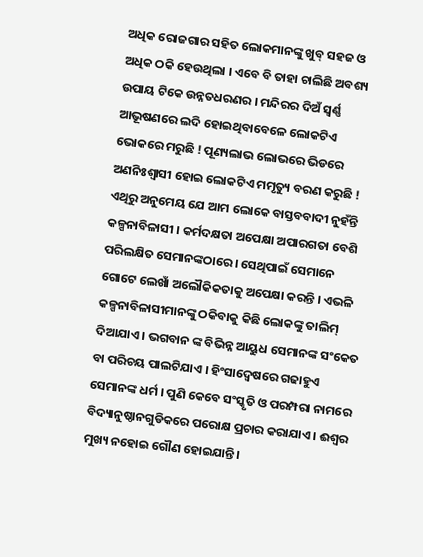ଅଧିକ ରୋଜଗାର ସହିତ ଲୋକମାନଙ୍କୁ ଖୁବ୍ ସହଜ ଓ ଅଧିକ ଠକି ହେଉଥିଲା । ଏବେ ବି ତାହା ଚାଲିଛି ଅବଶ୍ୟ ଉପାୟ ଟିକେ ଉନ୍ନତଧରଣର । ମନ୍ଦିରର ଦିଅଁ ସ୍ୱର୍ଣ୍ଣ ଆଭୂଷଣରେ ଲଦି ହୋଇଥିବାବେଳେ ଲୋକଟିଏ ଭୋକରେ ମରୁଛି ! ପୂଣ୍ୟଲାଭ ଲୋଭରେ ଭିଡରେ ଅଣନିଃଶ୍ୱାସୀ ହୋଇ ଲୋକଟିଏ ମମୃତ୍ୟୁ ବରଣ କରୁଛି ! ଏଥିରୁ ଅନୁମେୟ ଯେ ଆମ ଲୋକେ ବାସ୍ତବବାଦୀ ନୁହଁନ୍ତି କଳ୍ପନାବିଳାସୀ । କର୍ମଦକ୍ଷତା ଅପେକ୍ଷା ଅପାରଗତା ବେଶି ପରିଲକ୍ଷିତ ସେମାନଙ୍କଠାରେ । ସେଥିପାଇଁ ସେମାନେ ଗୋଟେ ଲେଖାଁ ଅଲୌକିକତାକୁ ଅପେକ୍ଷା କରନ୍ତି । ଏଭଳି କଳ୍ପନାବିଳାସୀମାନଙ୍କୁ ଠକିବାକୁ କିଛି ଲୋକଙ୍କୁ ତାଲିମ୍ ଦିଆଯାଏ । ଭଗବାନ ଙ୍କ ବିଭିନ୍ନ ଆୟୁଧ ସେମାନଙ୍କ ସଂକେତ ବା ପରିଚୟ ପାଲଟିଯାଏ । ହିଂସାଦ୍ୱେଷରେ ଗଢାହୁଏ ସେମାନଙ୍କ ଧର୍ମ । ପୁଣି କେବେ ସଂସ୍କୃତି ଓ ପରମ୍ପରା ନାମରେ ବିଦ୍ୟାନୁଷ୍ଠାନଗୁଡିକରେ ପରୋକ୍ଷ ପ୍ରଚାର କରାଯାଏ । ଈଶ୍ୱର ମୁଖ୍ୟ ନହୋଇ ଗୌଣ ହୋଇଯାନ୍ତି ।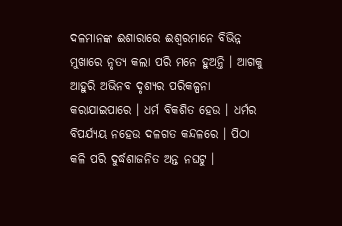ଦଳମାନଙ୍କ ଈଶାରାରେ ଈଶ୍ୱରମାନେ ବିଭିନ୍ନ ମୁଖାରେ ନୃତ୍ୟ କଲା ପରି ମନେ ହୁଅନ୍ତି । ଆଗକୁ ଆହୁରି ଅଭିନବ ଦୃଶ୍ୟର ପରିକଳ୍ପନା କରାଯାଇପାରେ । ଧର୍ମ ବିକଶିତ ହେଉ । ଧର୍ମର ବିପର୍ଯ୍ୟୟ ନହେଉ ଦଳଗତ କନ୍ଦଳରେ । ପିଠା କଳି ପରି ଦୁର୍ଦ୍ଧଶାଜନିତ ଅନ୍ତ ନଘଟୁ ।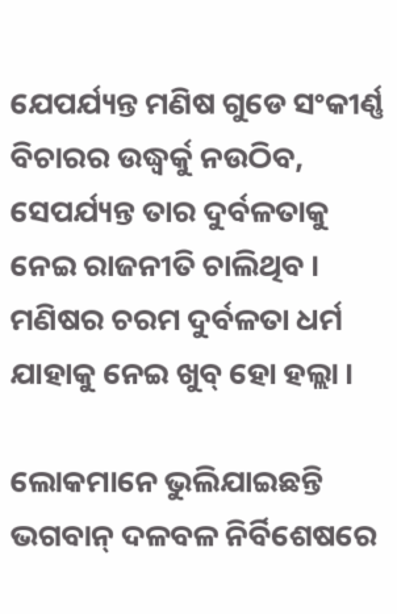ଯେପର୍ଯ୍ୟନ୍ତ ମଣିଷ ଗୁଡେ ସଂକୀର୍ଣ୍ଣ ବିଚାରର ଉଦ୍ଧ୍ୱର୍କୁ ନଉଠିବ, ସେପର୍ଯ୍ୟନ୍ତ ତାର ଦୁର୍ବଳତାକୁ ନେଇ ରାଜନୀତି ଚାଲିଥିବ । ମଣିଷର ଚରମ ଦୁର୍ବଳତା ଧର୍ମ ଯାହାକୁ ନେଇ ଖୁବ୍ ହୋ ହଲ୍ଲା ।

ଲୋକମାନେ ଭୁଲିଯାଇଛନ୍ତି ଭଗବାନ୍ ଦଳବଳ ନିର୍ବିଶେଷରେ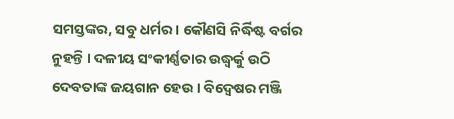ସମସ୍ତଙ୍କର, ସବୁ ଧର୍ମର । କୌଣସି ନିର୍ଦ୍ଧିଷ୍ଟ ବର୍ଗର ନୁହନ୍ତି । ଦଳୀୟ ସଂକୀର୍ଣ୍ଣତାର ଉଦ୍ଧ୍ୱର୍କୁ ଉଠି ଦେବତାଙ୍କ ଜୟଗାନ ହେଉ । ବିଦ୍ୱେଷର ମଞ୍ଜି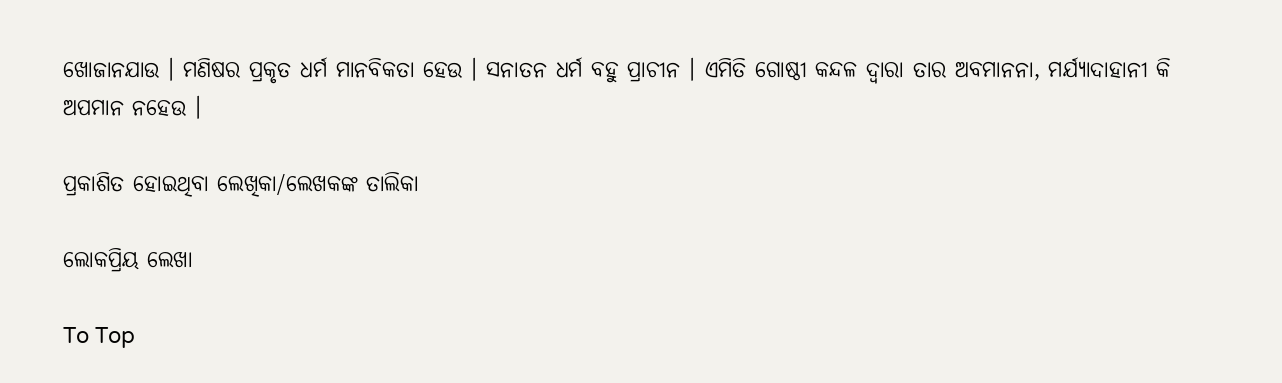ଖୋଜାନଯାଉ । ମଣିଷର ପ୍ରକୃତ ଧର୍ମ ମାନବିକତା ହେଉ । ସନାତନ ଧର୍ମ ବହୁ ପ୍ରାଚୀନ । ଏମିତି ଗୋଷ୍ଠୀ କନ୍ଦଳ ଦ୍ୱାରା ତାର ଅବମାନନା, ମର୍ଯ୍ୟାଦାହାନୀ କି ଅପମାନ ନହେଉ ।

ପ୍ରକାଶିତ ହୋଇଥିବା ଲେଖିକା/ଲେଖକଙ୍କ ତାଲିକା

ଲୋକପ୍ରିୟ ଲେଖା

To Top